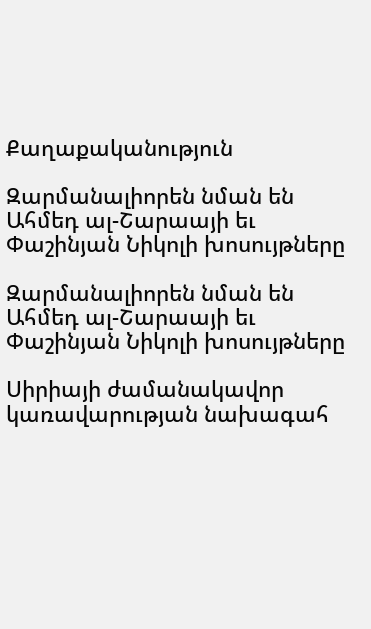Քաղաքականություն

Զարմանալիորեն նման են Ահմեդ ալ-Շարաայի եւ Փաշինյան Նիկոլի խոսույթները

Զարմանալիորեն նման են Ահմեդ ալ-Շարաայի եւ Փաշինյան Նիկոլի խոսույթները

Սիրիայի ժամանակավոր կառավարության նախագահ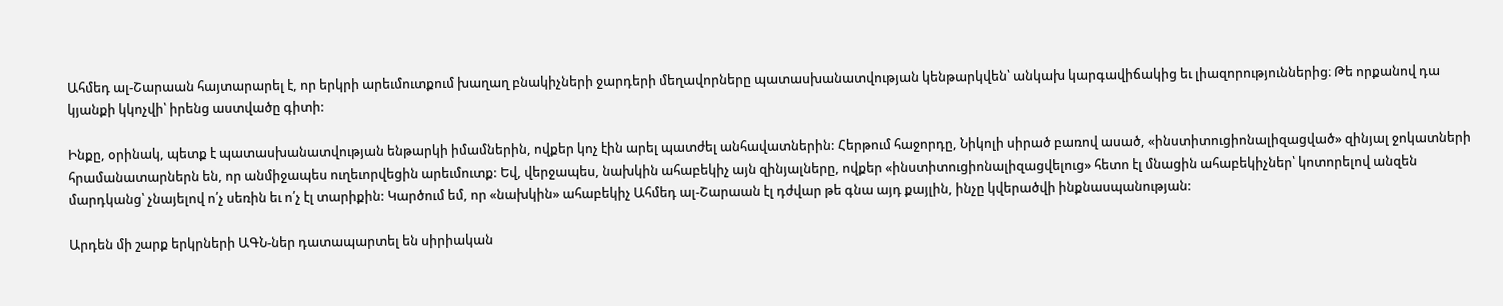Ահմեդ ալ-Շարաան հայտարարել է, որ երկրի արեւմուտքում խաղաղ բնակիչների ջարդերի մեղավորները պատասխանատվության կենթարկվեն՝ անկախ կարգավիճակից եւ լիազորություններից։ Թե որքանով դա կյանքի կկոչվի՝ իրենց աստվածը գիտի:

Ինքը, օրինակ, պետք է պատասխանատվության ենթարկի իմամներին, ովքեր կոչ էին արել պատժել անհավատներին: Հերթում հաջորդը, Նիկոլի սիրած բառով ասած, «ինստիտուցիոնալիզացված» զինյալ ջոկատների հրամանատարներն են, որ անմիջապես ուղեւորվեցին արեւմուտք: Եվ, վերջապես, նախկին ահաբեկիչ այն զինյալները, ովքեր «ինստիտուցիոնալիզացվելուց» հետո էլ մնացին ահաբեկիչներ՝ կոտորելով անզեն մարդկանց՝ չնայելով ո՛չ սեռին եւ ո՛չ էլ տարիքին: Կարծում եմ, որ «նախկին» ահաբեկիչ Ահմեդ ալ-Շարաան էլ դժվար թե գնա այդ քայլին, ինչը կվերածվի ինքնասպանության:

Արդեն մի շարք երկրների ԱԳՆ-ներ դատապարտել են սիրիական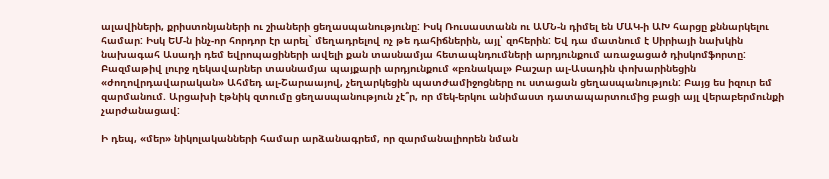ալավիների, քրիստոնյաների ու շիաների ցեղասպանությունը: Իսկ Ռուսաստանն ու ԱՄՆ-ն դիմել են ՄԱԿ-ի ԱԽ հարցը քննարկելու համար: Իսկ ԵՄ-ն ինչ-որ հորդոր էր արել` մեղադրելով ոչ թե դահիճներին, այլ՝ զոհերին: Եվ դա մատնում է Սիրիայի նախկին նախագահ Ասադի դեմ եվրոպացիների ավելի քան տասնամյա հետապնդումների արդյունքում առաջացած դիսկոմֆորտը: Բազմաթիվ լուրջ ղեկավարներ տասնամյա պայքարի արդյունքում «բռնակալ» Բաշար ալ-Ասադին փոխարինեցին «ժողովրդավարական» Ահմեդ ալ-Շարաայով, չեղարկեցին պատժամիջոցները ու ստացան ցեղասպանություն: Բայց ես իզուր եմ զարմանում. Արցախի էթնիկ զտումը ցեղասպանություն չէ՞ր, որ մեկ-երկու անիմաստ դատապարտումից բացի այլ վերաբերմունքի չարժանացավ:

Ի դեպ, «մեր» նիկոլականների համար արձանագրեմ, որ զարմանալիորեն նման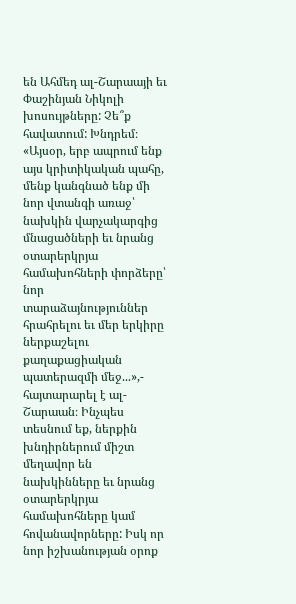են Ահմեդ ալ-Շարաայի եւ Փաշինյան Նիկոլի խոսույթները: Չե՞ք հավատում: Խնդրեմ։ «Այսօր, երբ ապրում ենք այս կրիտիկական պահը, մենք կանգնած ենք մի նոր վտանգի առաջ՝ նախկին վարչակարգից մնացածների եւ նրանց օտարերկրյա համախոհների փորձերը՝ նոր տարաձայնություններ հրահրելու եւ մեր երկիրը ներքաշելու քաղաքացիական պատերազմի մեջ...»,- հայտարարել է ալ-Շարաան։ Ինչպես տեսնում եք, ներքին խնդիրներում միշտ մեղավոր են նախկինները եւ նրանց օտարերկրյա համախոհները կամ հովանավորները: Իսկ որ նոր իշխանության օրոք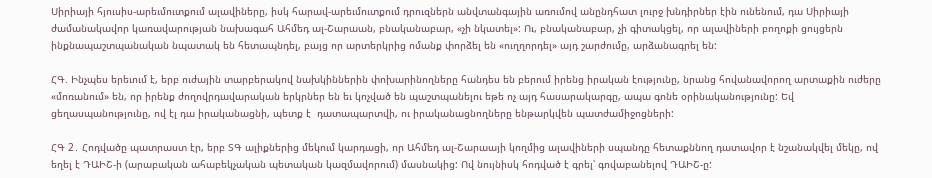Սիրիայի հյուսիս-արեւմուտքում ալավիները, իսկ հարավ-արեւմուտքում դրուզներն անվտանգային առումով անընդհատ լուրջ խնդիրներ էին ունենում, դա Սիրիայի ժամանակավոր կառավարության նախագահ Ահմեդ ալ-Շարաան, բնականաբար, «չի նկատել»: Ու, բնականաբար, չի գիտակցել, որ ալավիների բողոքի ցույցերն ինքնապաշտպանական նպատակ են հետապնդել, բայց որ արտերկրից ոմանք փորձել են «ուղղորդել» այդ շարժումը, արձանագրել են:

ՀԳ. Ինչպես երեւում է, երբ ուժային տարբերակով նախկիններին փոխարինողները հանդես են բերում իրենց իրական էությունը, նրանց հովանավորող արտաքին ուժերը «մոռանում» են, որ իրենք ժողովրդավարական երկրներ են եւ կոչված են պաշտպանելու եթե ոչ այդ հասարակարգը, ապա գոնե օրինականությունը: Եվ ցեղասպանությունը, ով էլ դա իրականացնի, պետք է  դատապարտվի, ու իրականացնողները ենթարկվեն պատժամիջոցների:

ՀԳ 2․ Հոդվածը պատրաստ էր, երբ ՏԳ ալիքներից մեկում կարդացի, որ Ահմեդ ալ-Շարաայի կողմից ալավիների սպանդը հետաքննող դատավոր է նշանակվել մեկը, ով եղել է ԴԱԻՇ-ի (արաբական ահաբեկչական պետական կազմավորում) մասնակից: Ով նույնիսկ հոդված է գրել՝ գովաբանելով ԴԱԻՇ-ը: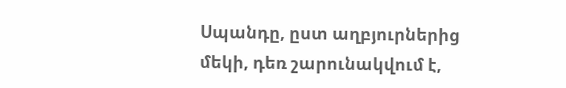Սպանդը, ըստ աղբյուրներից մեկի, դեռ շարունակվում է,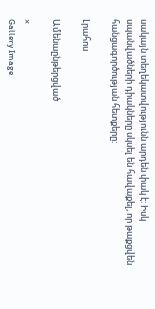սակայն տեղեկատվությունն արդեն փակ է: Իսկ սպանվածների դիակները սկսել են հավաքել, որ թաքցվեն հանցագործության հետքերը:

Լրահոս

Ամենաընթերցված

×
Gallery Image